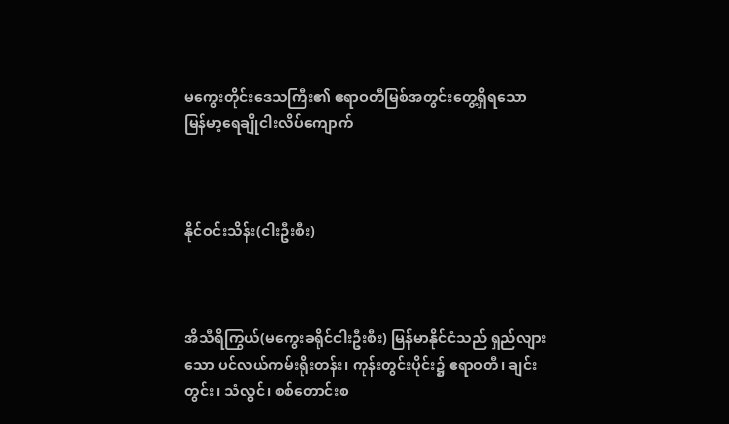မကွေးတိုင်းဒေသကြီး၏ ဧရာဝတီမြစ်အတွင်းတွေ့ရှိရသော မြန်မာ့ရေချိုငါးလိပ်ကျောက်



နိုင်ဝင်းသိန်း(ငါးဦးစီး)



အိသီရိကြွယ်(မကွေးခရိုင်ငါးဦးစီး) မြန်မာနိုင်ငံသည် ရှည်လျားသော ပင်လယ်ကမ်းရိုးတန်း၊ ကုန်းတွင်းပိုင်း၌ ဧရာဝတီ၊ ချင်းတွင်း၊ သံလွင်၊ စစ်တောင်းစ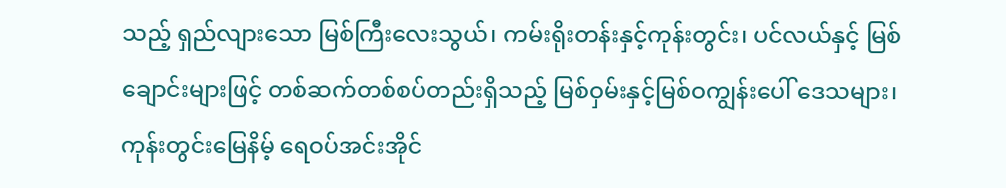သည့် ရှည်လျားသော မြစ်ကြီးလေးသွယ်၊ ကမ်းရိုးတန်းနှင့်ကုန်းတွင်း၊ ပင်လယ်နှင့် မြစ်ချောင်းများဖြင့် တစ်ဆက်တစ်စပ်တည်းရှိသည့် မြစ်ဝှမ်းနှင့်မြစ်ဝကျွန်းပေါ် ဒေသများ၊ ကုန်းတွင်းမြေနိမ့် ရေဝပ်အင်းအိုင်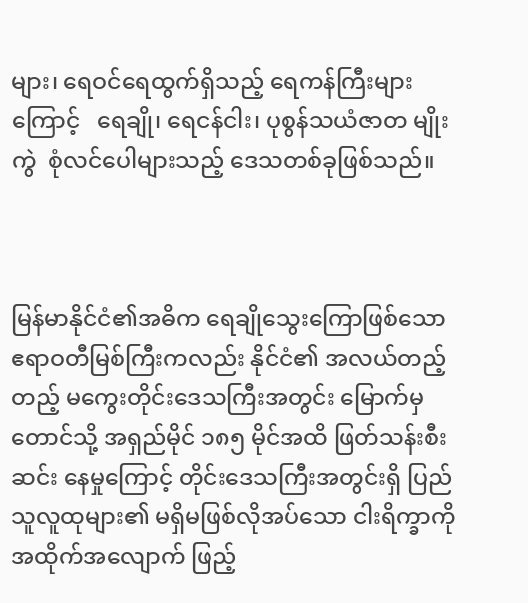များ၊ ရေဝင်ရေထွက်ရှိသည့် ရေကန်ကြီးများကြောင့်   ရေချို၊ ရေငန်ငါး၊ ပုစွန်သယံဇာတ မျိုးကွဲ  စုံလင်ပေါများသည့် ဒေသတစ်ခုဖြစ်သည်။



မြန်မာနိုင်ငံ၏အဓိက ရေချိုသွေးကြောဖြစ်သော ဧရာဝတီမြစ်ကြီးကလည်း နိုင်ငံ၏ အလယ်တည့်တည့် မကွေးတိုင်းဒေသကြီးအတွင်း မြောက်မှတောင်သို့ အရှည်မိုင် ၁၈၅ မိုင်အထိ ဖြတ်သန်းစီးဆင်း နေမှုကြောင့် တိုင်းဒေသကြီးအတွင်းရှိ ပြည်သူလူထုများ၏ မရှိမဖြစ်လိုအပ်သော ငါးရိက္ခာကို အထိုက်အလျောက် ဖြည့်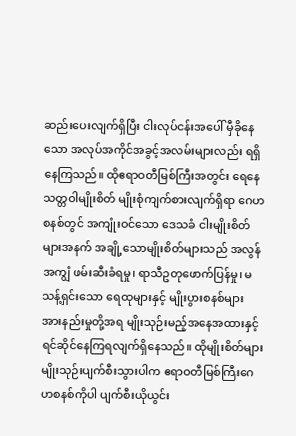ဆည်းပေးလျက်ရှိပြီး ငါးလုပ်ငန်းအပေါ် မှီခိုနေသော အလုပ်အကိုင်အခွင့်အလမ်းများလည်း ရရှိနေကြသည်။ ထိုဧရာဝတီမြစ်ကြီးအတွင်း ရေနေသတ္တဝါမျိုးစိတ် မျိုးစုံကျက်စားလျက်ရှိရာ ဂေဟစနစ်တွင် အကျုံးဝင်သော ဒေသခံ ငါးမျိုးစိတ်များအနက် အချို့သောမျိုးစိတ်များသည် အလွန်အကျွံ ဖမ်းဆီးခံရမှု၊ ရာသီဥတုဖောက်ပြန်မှု၊ မသန့်ရှင်းသော ရေထုများနှင့် မျိုးပွားစနစ်များ အားနည်းမှုတို့အရ မျိုးသုဉ်းမည့်အနေအထားနှင့် ရင်ဆိုင်နေကြရလျက်ရှိနေသည်။ ထိုမျိုးစိတ်များမျိုးသုဉ်းပျက်စီးသွားပါက ဧရာဝတီမြစ်ကြီးဂေဟစနစ်ကိုပါ ပျက်စီးယိုယွင်း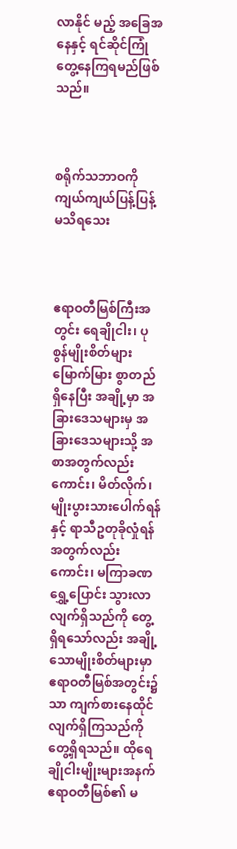လာနိုင် မည့် အခြေအနေနှင့် ရင်ဆိုင်ကြုံတွေ့နေကြရမည်ဖြစ်သည်။



စရိုက်သဘာဝကို ကျယ်ကျယ်ပြန့်ပြန့် မသိရသေး



ဧရာဝတီမြစ်ကြီးအတွင်း ရေချိုငါး၊ ပုစွန်မျိုးစိတ်များ မြောက်မြား စွာတည်ရှိနေပြီး အချို့မှာ အခြားဒေသများမှ အခြားဒေသများသို့ အစာအတွက်လည်းကောင်း၊ မိတ်လိုက်၊ မျိုးပွားသားပေါက်ရန်နှင့် ရာသီဥတုခိုလှုံရန် အတွက်လည်းကောင်း၊ မကြာခဏရွှေ့ပြောင်း သွားလာလျက်ရှိသည်ကို တွေ့ရှိရသော်လည်း အချို့သောမျိုးစိတ်များမှာ ဧရာဝတီမြစ်အတွင်း၌သာ ကျက်စားနေထိုင်လျက်ရှိကြသည်ကို တွေ့ရှိရသည်။ ထိုရေချိုငါးမျိုးများအနက် ဧရာဝတီမြစ်၏ မ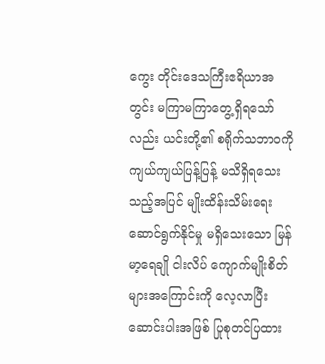ကွေး တိုင်းဒေသကြီးဧရိယာအတွင်း မကြာမကြာတွေ့ရှိရသော်လည်း ယင်းတို့၏ စရိုက်သဘာဝကို ကျယ်ကျယ်ပြန့်ပြန့် မသိရှိရသေးသည့်အပြင် မျိုးထိန်းသိမ်းရေးဆောင်ရွက်နိုင်မှု မရှိသေးသော မြန်မာ့ရေချို ငါးလိပ် ကျောက်မျိုးစိတ်များအကြောင်းကို လေ့လာပြီး ဆောင်းပါးအဖြစ် ပြုစုတင်ပြထား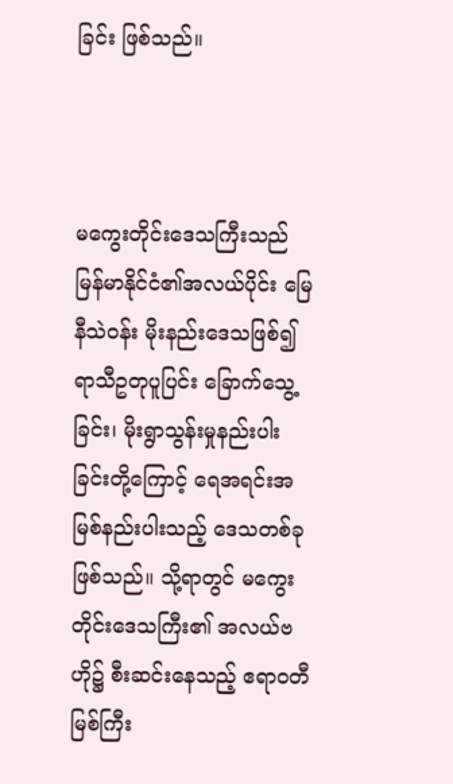ခြင်း ဖြစ်သည်။



မကွေးတိုင်းဒေသကြီးသည် မြန်မာနိုင်ငံ၏အလယ်ပိုင်း မြေနီသဲဝန်း မိုးနည်းဒေသဖြစ်၍ ရာသီဥတုပူပြင်း ခြောက်သွေ့ခြင်း၊ မိုးရွာသွန်းမှုနည်းပါးခြင်းတို့ကြောင့် ရေအရင်းအမြစ်နည်းပါးသည့် ဒေသတစ်ခုဖြစ်သည်။ သို့ရာတွင် မကွေးတိုင်းဒေသကြီး၏ အလယ်ဗဟို၌ စီးဆင်းနေသည့် ဧရာဝတီမြစ်ကြီး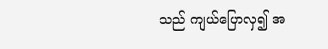သည် ကျယ်ပြောလှ၍ အ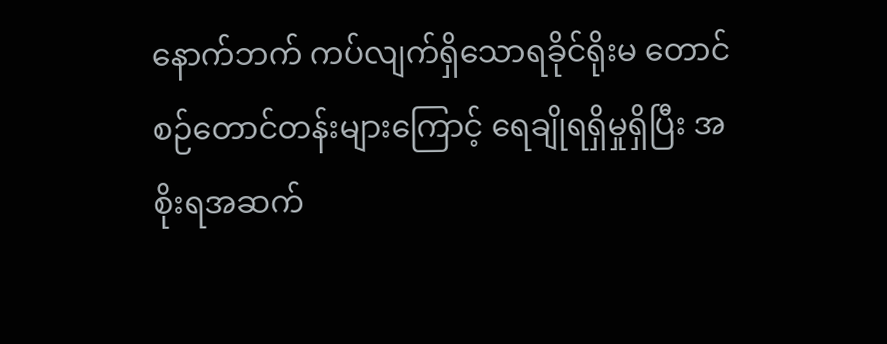နောက်ဘက် ကပ်လျက်ရှိသောရခိုင်ရိုးမ တောင်စဉ်တောင်တန်းများကြောင့် ရေချိုရရှိမှုရှိပြီး အစိုးရအဆက်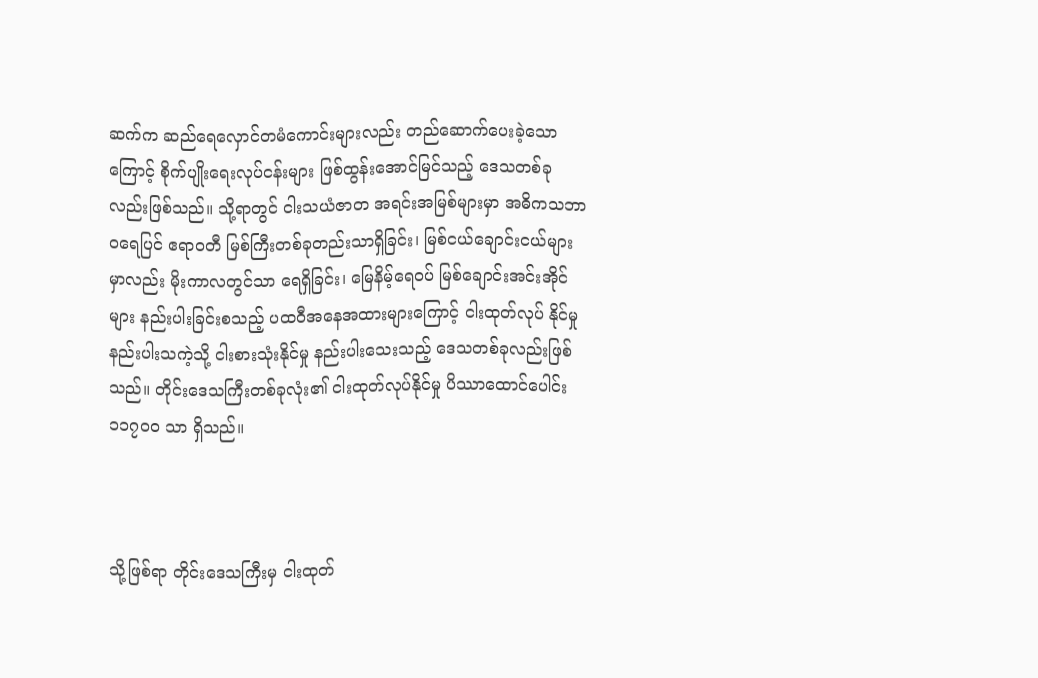ဆက်က ဆည်ရေလှောင်တမံကောင်းများလည်း တည်ဆောက်ပေးခဲ့သောကြောင့် စိုက်ပျိုးရေးလုပ်ငန်းများ ဖြစ်ထွန်းအောင်မြင်သည့် ဒေသတစ်ခုလည်းဖြစ်သည်။ သို့ရာတွင် ငါးသယံဇာတ အရင်းအမြစ်များမှာ အဓိကသဘာဝရေပြင် ဧရာဝတီ မြစ်ကြီးတစ်ခုတည်းသာရှိခြင်း၊ မြစ်ငယ်ချောင်းငယ်များမှာလည်း မိုးကာလတွင်သာ ရေရှိခြင်း၊ မြေနိမ့်ရေဝပ် မြစ်ချောင်းအင်းအိုင်များ နည်းပါးခြင်းစသည့် ပထဝီအနေအထားများကြောင့် ငါးထုတ်လုပ် နိုင်မှုနည်းပါးသကဲ့သို့ ငါးစားသုံးနိုင်မှု နည်းပါးသေးသည့် ဒေသတစ်ခုလည်းဖြစ်သည်။ တိုင်းဒေသကြီးတစ်ခုလုံး၏ ငါးထုတ်လုပ်နိုင်မှု ပိဿာထောင်ပေါင်း ၁၁၇၀၀ သာ ရှိသည်။



သို့ဖြစ်ရာ တိုင်းဒေသကြီးမှ ငါးထုတ်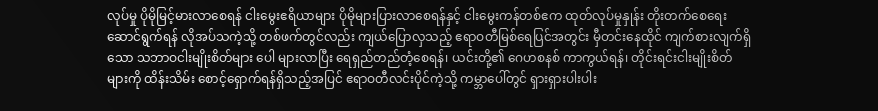လုပ်မှု ပိုမိုမြင့်မားလာစေရန် ငါးမွေးဧရိယာများ ပိုမိုများပြားလာစေရန်နှင့် ငါးမွေးကန်တစ်ဧက ထုတ်လုပ်မှုနှုန်း တိုးတက်စေရေးဆောင်ရွက်ရန် လိုအပ်သကဲ့သို့ တစ်ဖက်တွင်လည်း ကျယ်ပြောလှသည့် ဧရာဝတီမြစ်ရေပြင်အတွင်း မှီတင်းနေထိုင် ကျက်စားလျက်ရှိသော သဘာဝငါးမျိုးစိတ်များ ပေါ များလာပြီး ရေရှည်တည်တံ့စေရန်၊ ယင်းတို့၏ ဂေဟစနစ် ကာကွယ်ရန်၊ တိုင်းရင်းငါးမျိုးစိတ်များကို ထိန်းသိမ်း စောင့်ရှောက်ရန်ရှိသည့်အပြင် ဧရာဝတီလင်းပိုင်ကဲ့သို့ ကမ္ဘာပေါ်တွင် ရှားရှားပါးပါး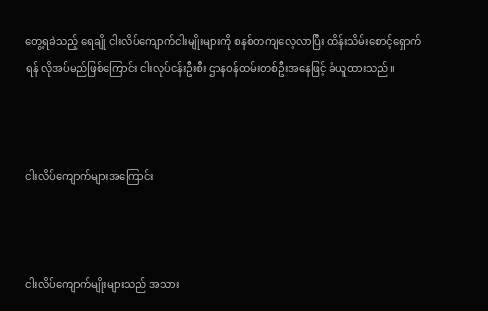တွေ့ရခဲသည့် ရေချို ငါးလိပ်ကျောက်ငါးမျိုးများကို စနစ်တကျလေ့လာပြီး ထိန်းသိမ်းစောင့်ရှောက်ရန် လိုအပ်မည်ဖြစ်ကြောင်း ငါးလုပ်ငန်းဦးစီး ဌာနဝန်ထမ်းတစ်ဦးအနေဖြင့် ခံယူထားသည်။



ငါးလိပ်ကျောက်များအကြောင်း



ငါးလိပ်ကျောက်မျိုးများသည် အသား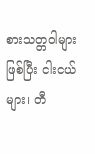စားသတ္တဝါများဖြစ်ပြီး ငါးငယ်များ၊ တီ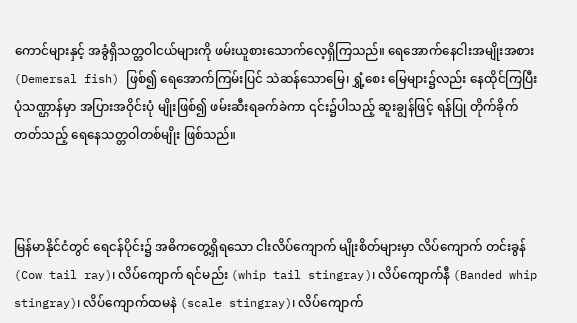ကောင်များနှင့် အခွံရှိသတ္တဝါငယ်များကို ဖမ်းယူစားသောက်လေ့ရှိကြသည်။ ရေအောက်နေငါးအမျိုးအစား (Demersal fish) ဖြစ်၍ ရေအောက်ကြမ်းပြင် သဲဆန်သောမြေ၊ ရွှံ့စေး မြေများ၌လည်း နေထိုင်ကြပြီး ပုံသဏ္ဌာန်မှာ အပြားအဝိုင်းပုံ မျိုးဖြစ်၍ ဖမ်းဆီးရခက်ခဲကာ ၎င်း၌ပါသည့် ဆူးချွန်ဖြင့် ရန်ပြု တိုက်ခိုက်တတ်သည့် ရေနေသတ္တဝါတစ်မျိုး ဖြစ်သည်။



မြန်မာနိုင်ငံတွင် ရေငန်ပိုင်း၌ အဓိကတွေ့ရှိရသော ငါးလိပ်ကျောက် မျိုးစိတ်များမှာ လိပ်ကျောက် တင်းခွန် (Cow tail ray)၊ လိပ်ကျောက် ရင်မည်း (whip tail stingray)၊ လိပ်ကျောက်နီ (Banded whip stingray)၊ လိပ်ကျောက်ထမနဲ (scale stingray)၊ လိပ်ကျောက်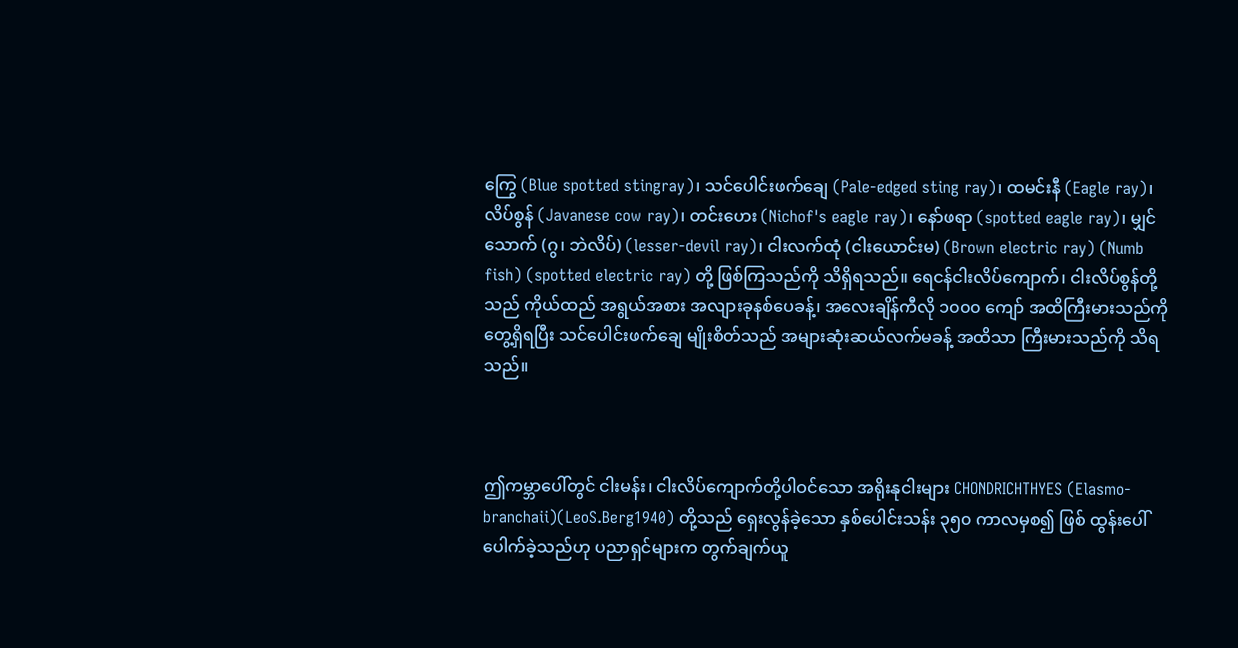ကြွေ (Blue spotted stingray)၊ သင်ပေါင်းဖက်ချေ (Pale-edged sting ray)၊ ထမင်းနီ (Eagle ray)၊ လိပ်စွန် (Javanese cow ray)၊ တင်းဟေး (Nichof's eagle ray)၊ နော်ဖရာ (spotted eagle ray)၊ မျှင်သောက် (ဂွ၊ ဘဲလိပ်) (lesser-devil ray)၊ ငါးလက်ထုံ (ငါးယောင်းမ) (Brown electric ray) (Numb fish) (spotted electric ray) တို့ ဖြစ်ကြသည်ကို သိရှိရသည်။ ရေငန်ငါးလိပ်ကျောက်၊ ငါးလိပ်စွန်တို့သည် ကိုယ်ထည် အရွယ်အစား အလျားခုနစ်ပေခန့်၊ အလေးချိန်ကီလို ၁၀၀၀ ကျော် အထိကြီးမားသည်ကို တွေ့ရှိရပြီး သင်ပေါင်းဖက်ချေ မျိုးစိတ်သည် အများဆုံးဆယ်လက်မခန့် အထိသာ ကြီးမားသည်ကို သိရသည်။



ဤကမ္ဘာပေါ်တွင် ငါးမန်း၊ ငါးလိပ်ကျောက်တို့ပါဝင်သော အရိုးနုငါးများ CHONDRICHTHYES (Elasmo-branchaii)(LeoS.Berg1940) တို့သည် ရှေးလွန်ခဲ့သော နှစ်ပေါင်းသန်း ၃၅၀ ကာလမှစ၍ ဖြစ် ထွန်းပေါ် ပေါက်ခဲ့သည်ဟု ပညာရှင်များက တွက်ချက်ယူ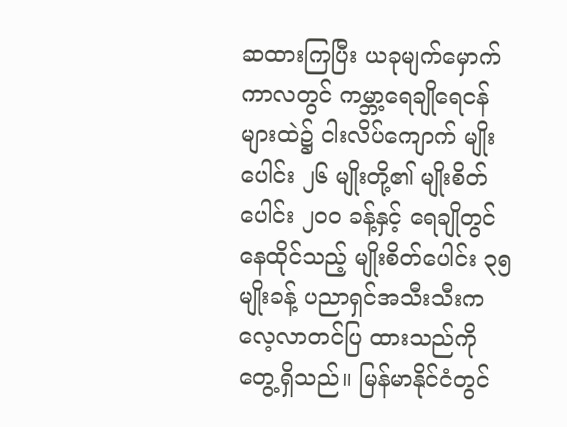ဆထားကြပြီး ယခုမျက်မှောက်ကာလတွင် ကမ္ဘာ့ရေချိုရေငန်များထဲ၌ ငါးလိပ်ကျောက် မျိုးပေါင်း ၂၆ မျိုးတို့၏ မျိုးစိတ်ပေါင်း ၂၀၀ ခန့်နှင့် ရေချိုတွင် နေထိုင်သည့် မျိုးစိတ်ပေါင်း ၃၅ မျိုးခန့် ပညာရှင်အသီးသီးက လေ့လာတင်ပြ ထားသည်ကို တွေ့ရှိသည်။ မြန်မာနိုင်ငံတွင်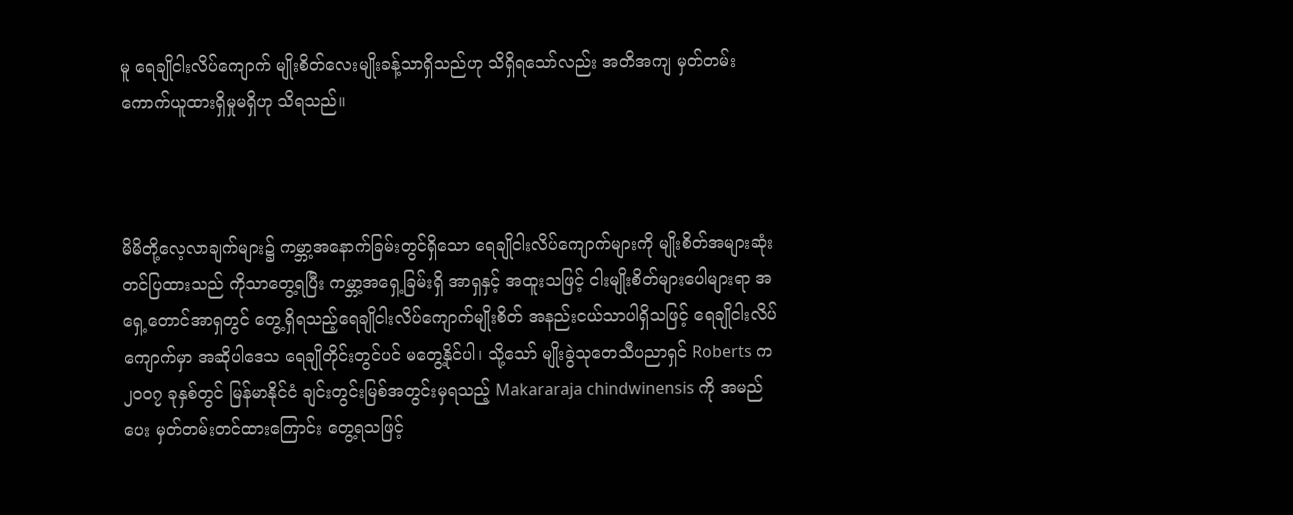မူ ရေချိုငါးလိပ်ကျောက် မျိုးစိတ်လေးမျိုးခန့်သာရှိသည်ဟု သိရှိရသော်လည်း အတိအကျ မှတ်တမ်းကောက်ယူထားရှိမှုမရှိဟု သိရသည်။



မိမိတို့လေ့လာချက်များ၌ ကမ္ဘာ့အနောက်ခြမ်းတွင်ရှိသော ရေချိုငါးလိပ်ကျောက်များကို မျိုးစိတ်အများဆုံး တင်ပြထားသည် ကိုသာတွေ့ရပြီး ကမ္ဘာ့အရှေ့ခြမ်းရှိ အာရှနှင့် အထူးသဖြင့် ငါးမျိုးစိတ်များပေါများရာ အရှေ့တောင်အာရှတွင် တွေ့ရှိရသည့်ရေချိုငါးလိပ်ကျောက်မျိုးစိတ် အနည်းငယ်သာပါရှိသဖြင့် ရေချိုငါးလိပ်ကျောက်မှာ အဆိုပါဒေသ ရေချိုတိုင်းတွင်ပင် မတွေ့နိုင်ပါ၊ သို့သော် မျိုးခွဲသုတေသီပညာရှင် Roberts က ၂၀၀၇ ခုနှစ်တွင် မြန်မာနိုင်ငံ ချင်းတွင်းမြစ်အတွင်းမှရသည့် Makararaja chindwinensis ကို အမည်ပေး မှတ်တမ်းတင်ထားကြောင်း တွေ့ရသဖြင့်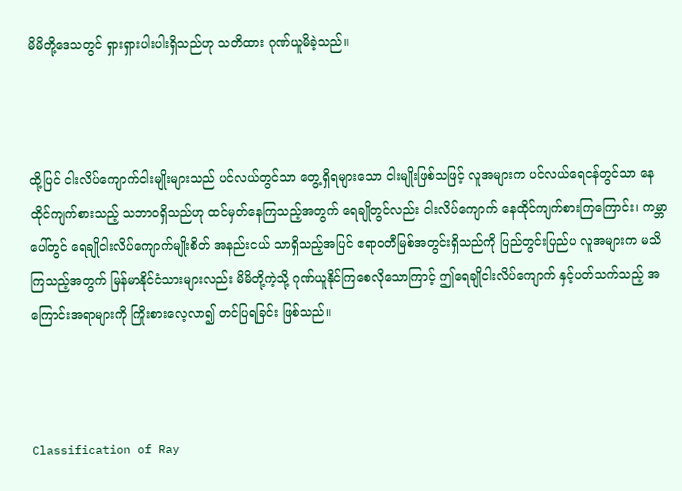မိမိတို့ဒေသတွင် ရှားရှားပါးပါးရှိသည်ဟု သတိထား ဂုဏ်ယူမိခဲ့သည်။



ထို့ပြင် ငါးလိပ်ကျောက်ငါးမျိုးများသည် ပင်လယ်တွင်သာ တွေ့ရှိရများသော ငါးမျိုးဖြစ်သဖြင့် လူအများက ပင်လယ်ရေငန်တွင်သာ နေထိုင်ကျက်စားသည့် သဘာဝရှိသည်ဟု ထင်မှတ်နေကြသည့်အတွက် ရေချိုတွင်လည်း ငါးလိပ်ကျောက် နေထိုင်ကျက်စားကြကြောင်း၊ ကမ္ဘာပေါ်တွင် ရေချိုငါးလိပ်ကျောက်မျိုးစိတ် အနည်းငယ် သာရှိသည့်အပြင် ဧရာဝတီမြစ်အတွင်းရှိသည်ကို ပြည်တွင်းပြည်ပ လူအများက မသိကြသည့်အတွက် မြန်မာနိုင်ငံသားများလည်း မိမိတို့ကဲ့သို့ ဂုဏ်ယူနိုင်ကြစေလိုသောကြာင့် ဤရေချိုငါးလိပ်ကျောက် နှင့်ပတ်သက်သည့် အကြောင်းအရာများကို ကြိုးစားလေ့လာ၍ တင်ပြရခြင်း ဖြစ်သည်။



Classification of Ray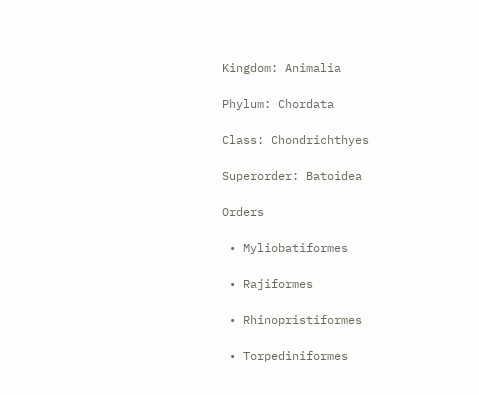Kingdom: Animalia

Phylum: Chordata

Class: Chondrichthyes

Superorder: Batoidea

Orders

 • Myliobatiformes

 • Rajiformes

 • Rhinopristiformes

 • Torpediniformes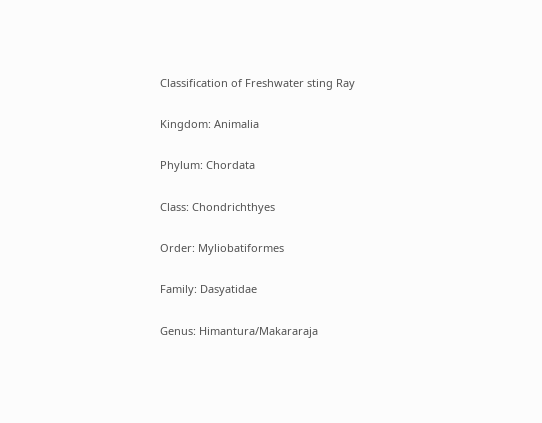Classification of Freshwater sting Ray

Kingdom: Animalia

Phylum: Chordata

Class: Chondrichthyes

Order: Myliobatiformes

Family: Dasyatidae

Genus: Himantura/Makararaja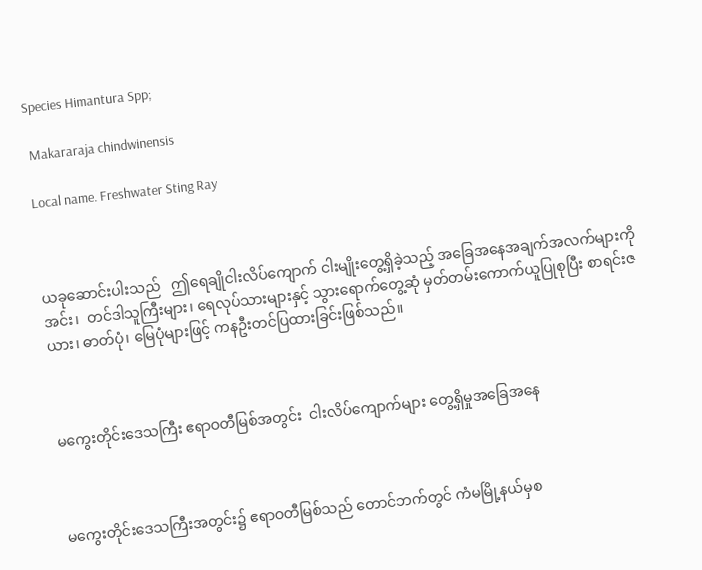Species Himantura Spp;

 Makararaja chindwinensis

Local name. Freshwater Sting Ray



ယခုဆောင်းပါးသည်   ဤရေချိုငါးလိပ်ကျောက် ငါးမျိုးတွေ့ရှိခဲ့သည့် အခြေအနေအချက်အလက်များကို အင်း၊  တင်ဒါသူကြီးများ၊ ရေလုပ်သားများနှင့် သွားရောက်တွေ့ဆုံ မှတ်တမ်းကောက်ယူပြုစုပြီး စာရင်းဇယား၊ ဓာတ်ပုံ၊ မြေပုံများဖြင့် ကနဦးတင်ပြထားခြင်းဖြစ်သည်။



မကွေးတိုင်းဒေသကြီး ဧရာဝတီမြစ်အတွင်း  ငါးလိပ်ကျောက်များ တွေ့ရှိမှုအခြေအနေ



မကွေးတိုင်းဒေသကြီးအတွင်း၌ ဧရာဝတီမြစ်သည် တောင်ဘက်တွင် ကံမမြို့နယ်မှစ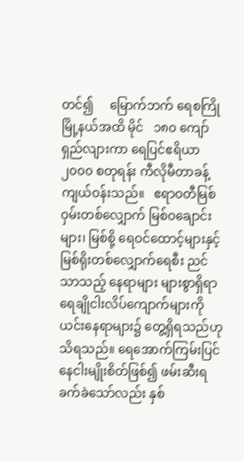တင်၍     မြောက်ဘက် ရေစကြိုမြို့နယ်အထိ မိုင်   ၁၈၀ ကျော်  ရှည်လျားကာ ရေပြင်ဧရိယာ ၂၀၀၀ စတုရန်း ကီလိုမီတာခန့် ကျယ်ဝန်းသည်။   ဧရာဝတီမြစ်ဝှမ်းတစ်လျှောက် မြစ်ဝချောင်းများ၊ မြစ်စို့ ရေဝင်ထောင့်များနှင့် မြစ်ရိုးတစ်လျှောက်ရေစီး ညင်သာသည့် နေရာများ များစွာရှိရာ ရေချိုငါးလိပ်ကျောက်များကို ယင်းနေရာများ၌ တွေ့ရှိရသည်ဟု သိရသည်။ ရေအောက်ကြမ်းပြင် နေငါးမျိုးစိတ်ဖြစ်၍ ဖမ်းဆီးရခက်ခဲသော်လည်း နှစ်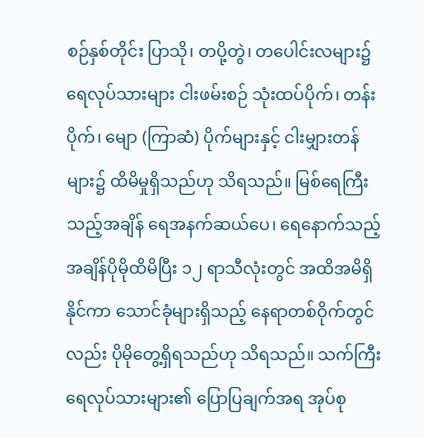စဉ်နှစ်တိုင်း ပြာသို၊ တပို့တွဲ၊ တပေါင်းလများ၌ ရေလုပ်သားများ ငါးဖမ်းစဉ် သုံးထပ်ပိုက်၊ တန်းပိုက်၊ မျော (ကြာဆံ) ပိုက်များနှင့် ငါးမျှားတန်များ၌ ထိမိမှုရှိသည်ဟု သိရသည်။ မြစ်ရေကြီးသည့်အချိန် ရေအနက်ဆယ်ပေ၊ ရေနောက်သည့် အချိန်ပိုမိုထိမိပြီး ၁၂ ရာသီလုံးတွင် အထိအမိရှိနိုင်ကာ သောင်ခုံများရှိသည့် နေရာတစ်ဝိုက်တွင်လည်း ပိုမိုတွေ့ရှိရသည်ဟု သိရသည်။ သက်ကြီးရေလုပ်သားများ၏ ပြောပြချက်အရ အုပ်စု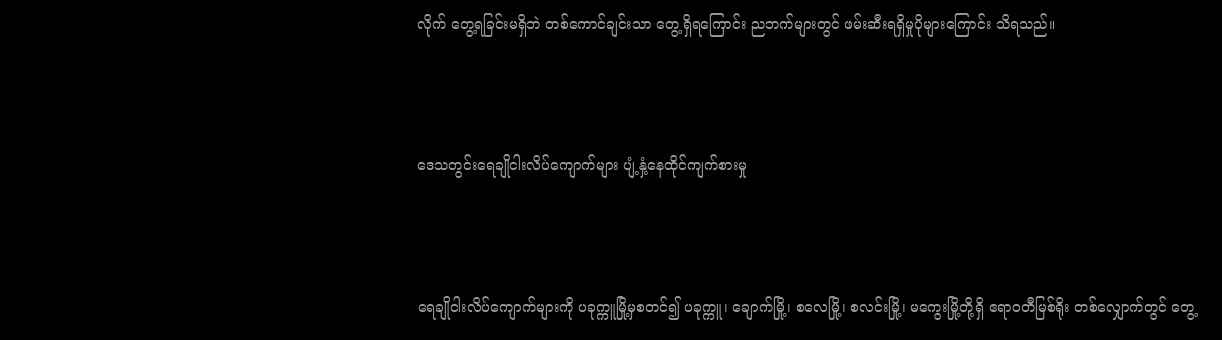လိုက် တွေ့ရခြင်းမရှိဘဲ တစ်ကောင်ချင်းသာ တွေ့ရှိရကြောင်း ညဘက်များတွင် ဖမ်းဆီးရရှိမှုပိုများကြောင်း သိရသည်။



ဒေသတွင်းရေချိုငါးလိပ်ကျောက်များ ပျံ့နှံ့နေထိုင်ကျက်စားမှု



ရေချိုငါးလိပ်ကျောက်များကို ပခုက္ကူမြို့မှစတင်၍ ပခုက္ကူ၊ ချောက်မြို့၊ စလေမြို့၊ စလင်းမြို့၊ မကွေးမြို့တို့ရှိ ဧရာဝတီမြစ်ရိုး တစ်လျှောက်တွင် တွေ့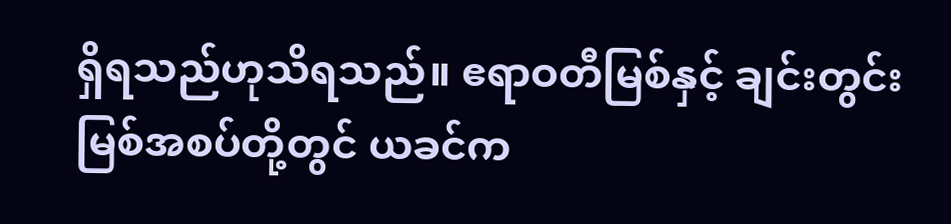ရှိရသည်ဟုသိရသည်။ ဧရာဝတီမြစ်နှင့် ချင်းတွင်းမြစ်အစပ်တို့တွင် ယခင်က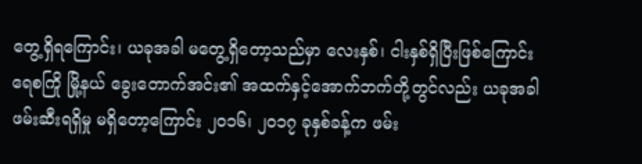တွေ့ရှိရကြောင်း၊ ယခုအခါ မတွေ့ရှိတော့သည်မှာ လေးနှစ်၊ ငါးနှစ်ရှိပြီးဖြစ်ကြောင်း ရေစကြို မြို့နယ် ခွေးတောက်အင်း၏ အထက်နှင့်အောက်ဘက်တို့တွင်လည်း ယခုအခါဖမ်းဆီးရရှိမှု မရှိတော့ကြောင်း ၂၀၁၆၊ ၂၀၁၇ ခုနှစ်ခန့်က ဖမ်း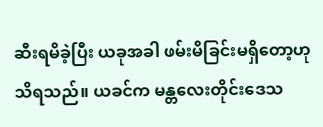ဆီးရမိခဲ့ပြီး ယခုအခါ ဖမ်းမိခြင်းမရှိတော့ဟု သိရသည်။ ယခင်က မန္တလေးတိုင်းဒေသ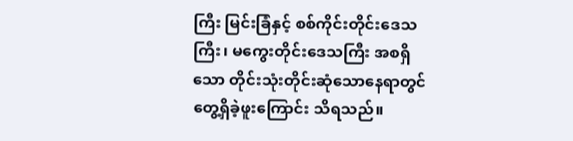ကြီး မြင်းခြံနှင့် စစ်ကိုင်းတိုင်းဒေသကြီး၊ မကွေးတိုင်းဒေသကြီး အစရှိသော တိုင်းသုံးတိုင်းဆုံသောနေရာတွင် တွေ့ရှိခဲ့ဖူးကြောင်း သိရသည်။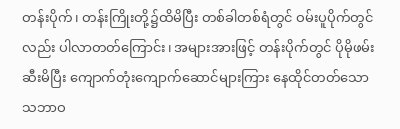တန်းပိုက်၊ တန်းကြိုးတို့၌ထိမိပြီး တစ်ခါတစ်ရံတွင် ဝမ်းပူပိုက်တွင်လည်း ပါလာတတ်ကြောင်း၊ အများအားဖြင့် တန်းပိုက်တွင် ပိုမိုဖမ်းဆီးမိပြီး ကျောက်တုံးကျောက်ဆောင်များကြား နေထိုင်တတ်သော သဘာဝ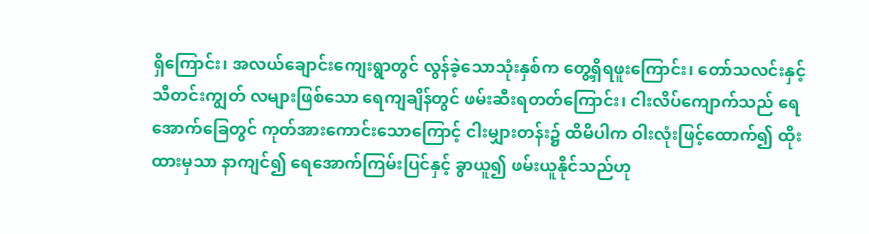ရှိကြောင်း၊ အလယ်ချောင်းကျေးရွာတွင် လွန်ခဲ့သောသုံးနှစ်က တွေ့ရှိရဖူးကြောင်း၊ တော်သလင်းနှင့် သီတင်းကျွတ် လများဖြစ်သော ရေကျချိန်တွင် ဖမ်းဆီးရတတ်ကြောင်း၊ ငါးလိပ်ကျောက်သည် ရေအောက်ခြေတွင် ကုတ်အားကောင်းသောကြောင့် ငါးမျှားတန်း၌ ထိမိပါက ဝါးလုံးဖြင့်ထောက်၍ ထိုးထားမှသာ နာကျင်၍ ရေအောက်ကြမ်းပြင်နှင့် ခွာယူ၍ ဖမ်းယူနိုင်သည်ဟု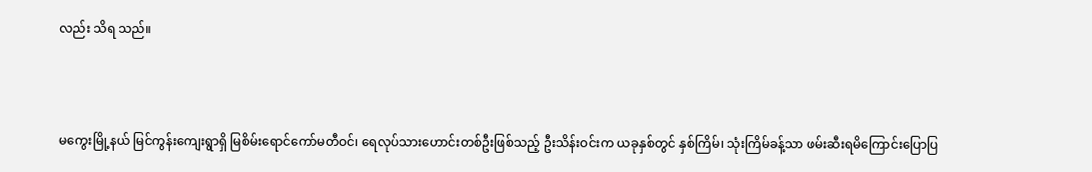လည်း သိရ သည်။



မကွေးမြို့နယ် မြင်ကွန်းကျေးရွာရှိ မြစိမ်းရောင်ကော်မတီဝင်၊ ရေလုပ်သားဟောင်းတစ်ဦးဖြစ်သည့် ဦးသိန်းဝင်းက ယခုနှစ်တွင် နှစ်ကြိမ်၊ သုံးကြိမ်ခန့်သာ ဖမ်းဆီးရမိကြောင်းပြောပြ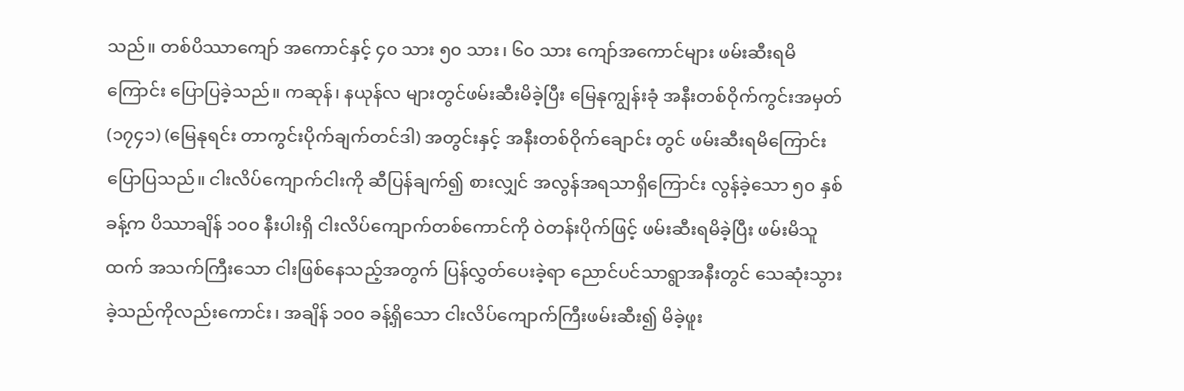သည်။ တစ်ပိဿာကျော် အကောင်နှင့် ၄၀ သား ၅၀ သား၊ ၆၀ သား ကျော်အကောင်များ ဖမ်းဆီးရမိကြောင်း ပြောပြခဲ့သည်။ ကဆုန်၊ နယုန်လ များတွင်ဖမ်းဆီးမိခဲ့ပြီး မြေနုကျွန်းခုံ အနီးတစ်ဝိုက်ကွင်းအမှတ်(၁၇၄၁) (မြေနုရင်း တာကွင်းပိုက်ချက်တင်ဒါ) အတွင်းနှင့် အနီးတစ်ဝိုက်ချောင်း တွင် ဖမ်းဆီးရမိကြောင်း ပြောပြသည်။ ငါးလိပ်ကျောက်ငါးကို ဆီပြန်ချက်၍ စားလျှင် အလွန်အရသာရှိကြောင်း လွန်ခဲ့သော ၅၀ နှစ်ခန့်က ပိဿာချိန် ၁၀၀ နီးပါးရှိ ငါးလိပ်ကျောက်တစ်ကောင်ကို ဝဲတန်းပိုက်ဖြင့် ဖမ်းဆီးရမိခဲ့ပြီး ဖမ်းမိသူထက် အသက်ကြီးသော ငါးဖြစ်နေသည့်အတွက် ပြန်လွှတ်ပေးခဲ့ရာ ညောင်ပင်သာရွာအနီးတွင် သေဆုံးသွားခဲ့သည်ကိုလည်းကောင်း၊ အချိန် ၁၀၀ ခန့်ရှိသော ငါးလိပ်ကျောက်ကြီးဖမ်းဆီး၍ မိခဲ့ဖူး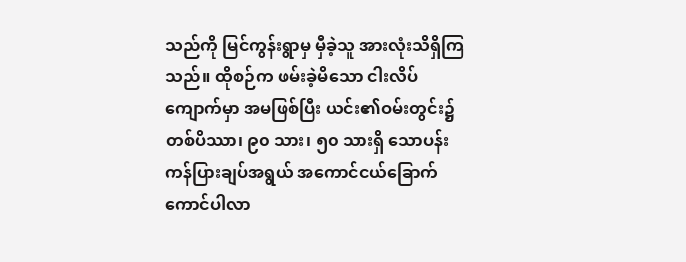သည်ကို မြင်ကွန်းရွာမှ မှီခဲ့သူ အားလုံးသိရှိကြသည်။ ထိုစဉ်က ဖမ်းခဲ့မိသော ငါးလိပ်ကျောက်မှာ အမဖြစ်ပြီး ယင်း၏ဝမ်းတွင်း၌ တစ်ပိဿာ၊ ၉၀ သား၊ ၅၀ သားရှိ သောပန်းကန်ပြားချပ်အရွယ် အကောင်ငယ်ခြောက်ကောင်ပါလာ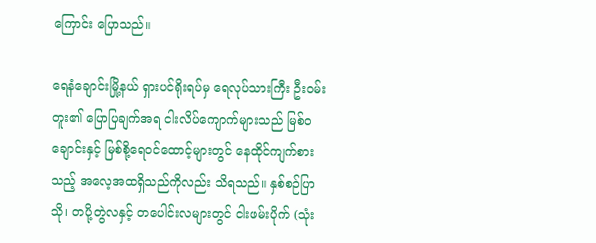ကြောင်း ပြောသည်။

ရေနံချောင်းမြို့နယ် ရှားပင်ရိုးရပ်မှ ရေလုပ်သားကြီး ဦးဝမ်းတူး၏ ပြောပြချက်အရ ငါးလိပ်ကျောက်များသည် မြစ်ဝချောင်းနှင့် မြစ်စို့ရေဝင်ထောင့်များတွင် နေထိုင်ကျက်စားသည့် အလေ့အထရှိသည်ကိုလည်း သိရသည်။ နှစ်စဉ်ပြာသို၊ တပို့တွဲလနှင့် တပေါင်းလများတွင် ငါးဖမ်းပိုက် (သုံး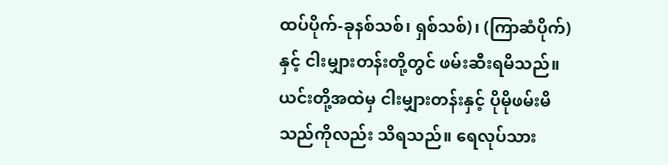ထပ်ပိုက်-ခုနစ်သစ်၊ ရှစ်သစ်)၊ (ကြာဆံပိုက်)နှင့် ငါးမျှားတန်းတို့တွင် ဖမ်းဆီးရမိသည်။ ယင်းတို့အထဲမှ ငါးမျှားတန်းနှင့် ပိုမိုဖမ်းမိသည်ကိုလည်း သိရသည်။ ရေလုပ်သား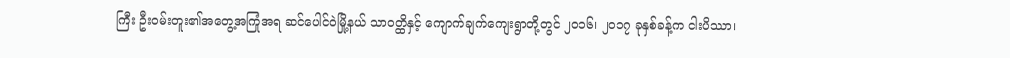ကြီး ဦးဝမ်းတူး၏အတွေ့အကြုံအရ ဆင်ပေါင်ဝဲမြို့နယ် သာဝတ္ထိနှင့် ကျောက်ချက်ကျေးရွာတို့တွင် ၂၀၁၆၊ ၂၀၁၇ ခုနှစ်ခန့်က ငါးပိဿာ၊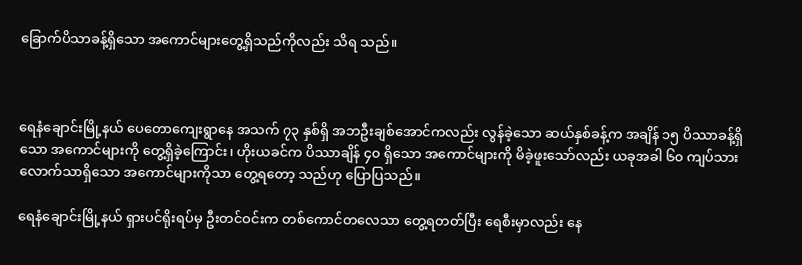ခြောက်ပိသာခန့်ရှိသော အကောင်များတွေ့ရှိသည်ကိုလည်း သိရ သည်။



ရေနံချောင်းမြို့နယ် ပေတောကျေးရွာနေ အသက် ၇၃ နှစ်ရှိ အဘဦးချစ်အောင်ကလည်း လွန်ခဲ့သော ဆယ်နှစ်ခန့်က အချိန် ၁၅ ပိဿာခန့်ရှိသော အကောင်များကို တွေ့ရှိခဲ့ကြောင်း၊ ဟိုးယခင်က ပိဿာချိန် ၄၀ ရှိသော အကောင်များကို မိခဲ့ဖူးသော်လည်း ယခုအခါ ၆၀ ကျပ်သား လောက်သာရှိသော အကောင်များကိုသာ တွေ့ရတော့ သည်ဟု ပြောပြသည်။

ရေနံချောင်းမြို့နယ် ရှားပင်ရိုးရပ်မှ ဦးတင်ဝင်းက တစ်ကောင်တလေသာ တွေ့ရတတ်ပြီး ရေစီးမှာလည်း နေ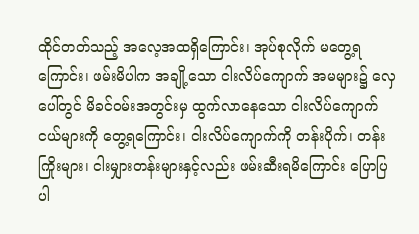ထိုင်တတ်သည့် အလေ့အထရှိကြောင်း၊ အုပ်စုလိုက် မတွေ့ရကြောင်း၊ ဖမ်းမိပါက အချို့သော ငါးလိပ်ကျောက် အမများ၌ လှေပေါ်တွင် မိခင်ဝမ်းအတွင်းမှ ထွက်လာနေသော ငါးလိပ်ကျောက်ငယ်များကို တွေ့ရကြောင်း၊ ငါးလိပ်ကျောက်ကို တန်းပိုက်၊ တန်းကြိုးများ၊ ငါးမျှားတန်းများနှင့်လည်း ဖမ်းဆီးရမိကြောင်း ပြောပြပါ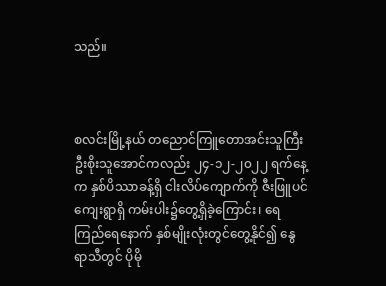သည်။



စလင်းမြို့နယ် တညောင်ကြူတောအင်းသူကြီး ဦးစိုးသူအောင်ကလည်း ၂၄-၁၂-၂၀၂၂ ရက်နေ့က နှစ်ပိဿာခန့်ရှိ ငါးလိပ်ကျောက်ကို ဇီးဖြူပင်ကျေးရွာရှိ ကမ်းပါး၌တွေ့ရှိခဲ့ကြောင်း၊ ရေကြည်ရေနောက် နှစ်မျိုးလုံးတွင်တွေ့နိုင်၍ နွေရာသီတွင် ပိုမို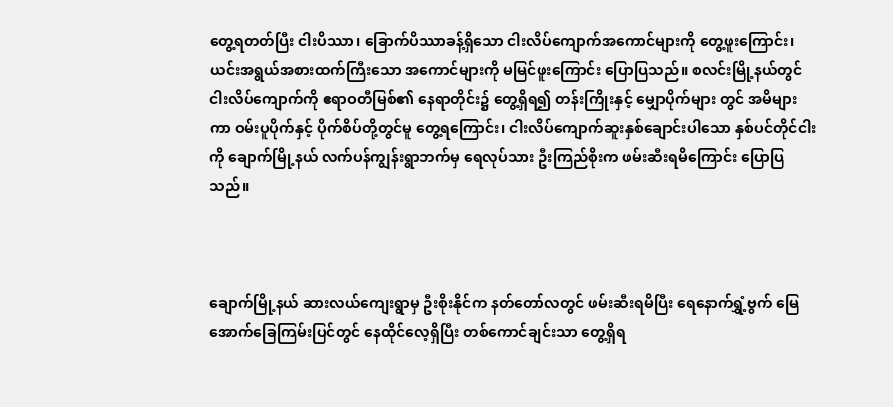တွေ့ရတတ်ပြီး ငါးပိဿာ၊ ခြောက်ပိဿာခန့်ရှိသော ငါးလိပ်ကျောက်အကောင်များကို တွေ့ဖူးကြောင်း၊ ယင်းအရွယ်အစားထက်ကြီးသော အကောင်များကို မမြင်ဖူးကြောင်း ပြောပြသည်။ စလင်းမြို့နယ်တွင် ငါးလိပ်ကျောက်ကို ဧရာဝတီမြစ်၏ နေရာတိုင်း၌ တွေ့ရှိရ၍ တန်းကြိုးနှင့် မျှောပိုက်များ တွင် အမိများကာ ဝမ်းပူပိုက်နှင့် ပိုက်စိပ်တို့တွင်မူ တွေ့ရကြောင်း၊ ငါးလိပ်ကျောက်ဆူးနှစ်ချောင်းပါသော နှစ်ပင်တိုင်ငါးကို ချောက်မြို့နယ် လက်ပန်ကျွန်းရွာဘက်မှ ရေလုပ်သား ဦးကြည်စိုးက ဖမ်းဆီးရမိကြောင်း ပြောပြသည်။



ချောက်မြို့နယ် ဆားလယ်ကျေးရွာမှ ဦးစိုးနိုင်က နတ်တော်လတွင် ဖမ်းဆီးရမိပြီး ရေနောက်ရွှံ့ဗွက် မြေအောက်ခြေကြမ်းပြင်တွင် နေထိုင်လေ့ရှိပြီး တစ်ကောင်ချင်းသာ တွေ့ရှိရ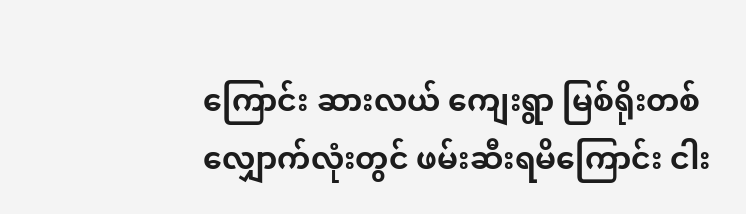ကြောင်း ဆားလယ် ကျေးရွာ မြစ်ရိုးတစ်လျှောက်လုံးတွင် ဖမ်းဆီးရမိကြောင်း ငါး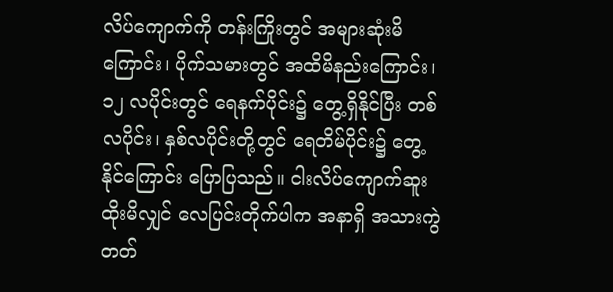လိပ်ကျောက်ကို တန်းကြိုးတွင် အများဆုံးမိကြောင်း၊ ပိုက်သမားတွင် အထိမိနည်းကြောင်း၊ ၁၂ လပိုင်းတွင် ရေနက်ပိုင်း၌ တွေ့ရှိနိုင်ပြီး တစ်လပိုင်း၊ နှစ်လပိုင်းတို့တွင် ရေတိမ်ပိုင်း၌ တွေ့နိုင်ကြောင်း ပြောပြသည်။ ငါးလိပ်ကျောက်ဆူးထိုးမိလျှင် လေပြင်းတိုက်ပါက အနာရှိ အသားကွဲတတ်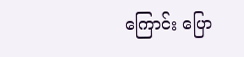ကြောင်း ပြော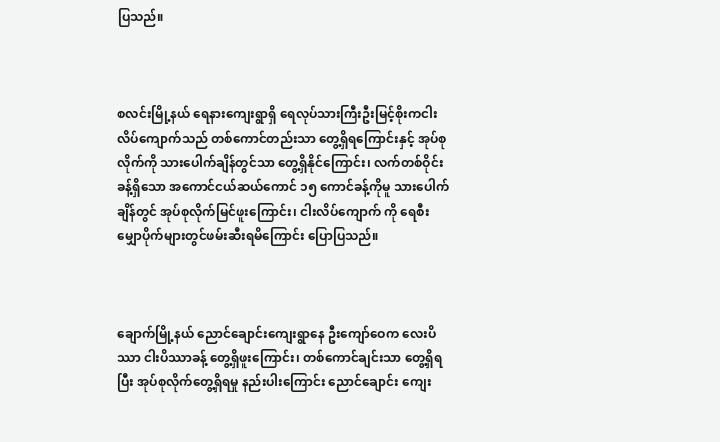ပြသည်။



စလင်းမြို့နယ် ရေနားကျေးရွာရှိ ရေလုပ်သားကြီးဦးမြင့်စိုးကငါးလိပ်ကျောက်သည် တစ်ကောင်တည်းသာ တွေ့ရှိရကြောင်းနှင့် အုပ်စုလိုက်ကို သားပေါက်ချိန်တွင်သာ တွေ့ရှိနိုင်ကြောင်း၊ လက်တစ်ဝိုင်းခန့်ရှိသော အကောင်ငယ်ဆယ်ကောင် ၁၅ ကောင်ခန့်ကိုမူ သားပေါက်ချိန်တွင် အုပ်စုလိုက်မြင်ဖူးကြောင်း၊ ငါးလိပ်ကျောက် ကို ရေစီးမျှောပိုက်များတွင်ဖမ်းဆီးရမိကြောင်း ပြောပြသည်။



ချောက်မြို့နယ် ညောင်ချောင်းကျေးရွာနေ ဦးကျော်ဝေက လေးပိဿာ ငါးပိဿာခန့် တွေ့ရှိဖူးကြောင်း၊ တစ်ကောင်ချင်းသာ တွေ့ရှိရပြီး အုပ်စုလိုက်တွေ့ရှိရမှု နည်းပါးကြောင်း ညောင်ချောင်း ကျေး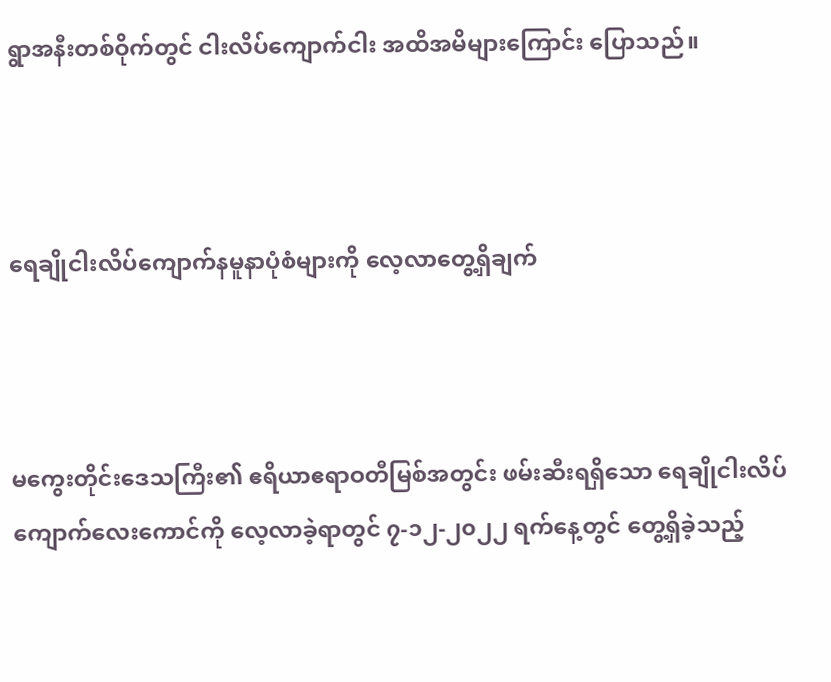ရွာအနီးတစ်ဝိုက်တွင် ငါးလိပ်ကျောက်ငါး အထိအမိများကြောင်း ပြောသည်။



ရေချိုငါးလိပ်ကျောက်နမူနာပုံစံများကို လေ့လာတွေ့ရှိချက်



မကွေးတိုင်းဒေသကြီး၏ ဧရိယာဧရာဝတီမြစ်အတွင်း ဖမ်းဆီးရရှိသော ရေချိုငါးလိပ်ကျောက်လေးကောင်ကို လေ့လာခဲ့ရာတွင် ၇-၁၂-၂၀၂၂ ရက်နေ့တွင် တွေ့ရှိခဲ့သည့်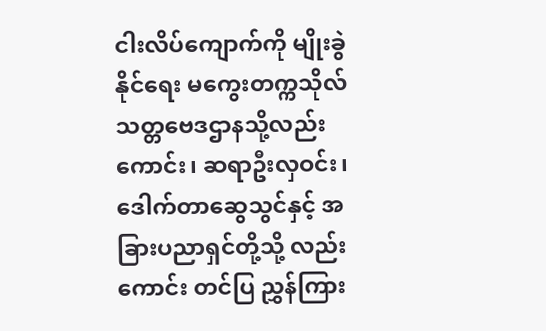ငါးလိပ်ကျောက်ကို မျိုးခွဲနိုင်ရေး မကွေးတက္ကသိုလ် သတ္တဗေဒဌာနသို့လည်းကောင်း၊ ဆရာဦးလှဝင်း၊ ဒေါက်တာဆွေသွင်နှင့် အခြားပညာရှင်တို့သို့ လည်းကောင်း တင်ပြ ညွှန်ကြား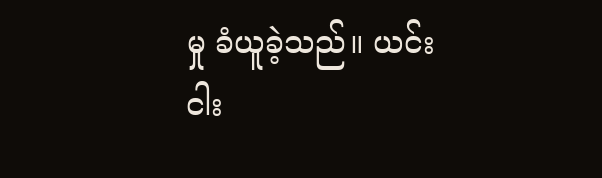မှု ခံယူခဲ့သည်။ ယင်းငါး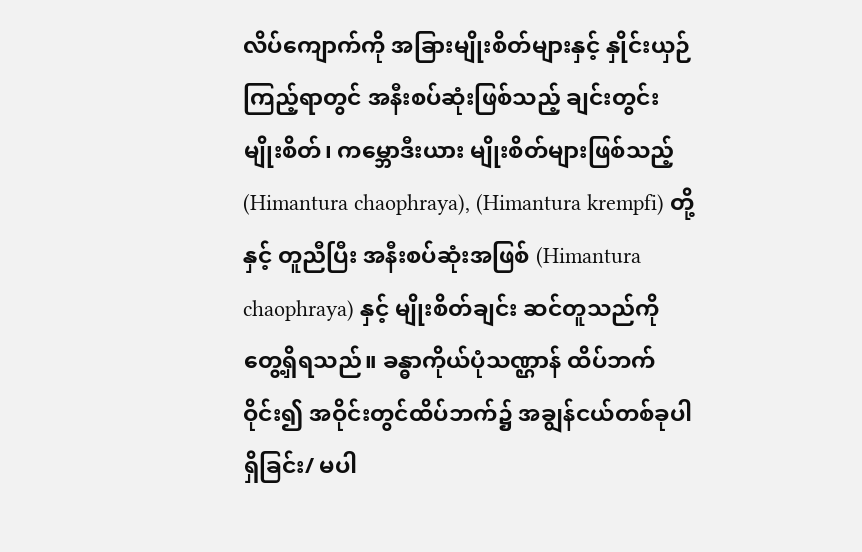လိပ်ကျောက်ကို အခြားမျိုးစိတ်များနှင့် နှိုင်းယှဉ်ကြည့်ရာတွင် အနီးစပ်ဆုံးဖြစ်သည့် ချင်းတွင်းမျိုးစိတ်၊ ကမ္ဘောဒီးယား မျိုးစိတ်များဖြစ်သည့် (Himantura chaophraya), (Himantura krempfi) တို့နှင့် တူညီပြီး အနီးစပ်ဆုံးအဖြစ် (Himantura chaophraya) နှင့် မျိုးစိတ်ချင်း ဆင်တူသည်ကို တွေ့ရှိရသည်။ ခန္ဓာကိုယ်ပုံသဏ္ဌာန် ထိပ်ဘက်ဝိုင်း၍ အဝိုင်းတွင်ထိပ်ဘက်၌ အချွန်ငယ်တစ်ခုပါရှိခြင်း/ မပါ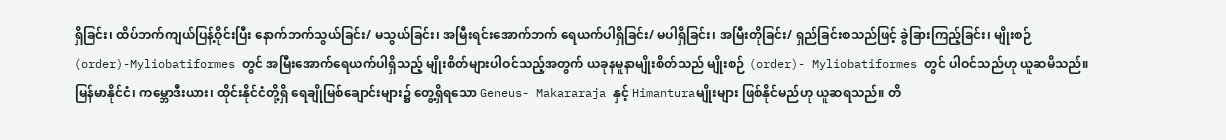ရှိခြင်း၊ ထိပ်ဘက်ကျယ်ပြန့်ဝိုင်းပြီး နောက်ဘက်သွယ်ခြင်း/ မသွယ်ခြင်း၊ အမြီးရင်းအောက်ဘက် ရေယက်ပါရှိခြင်း/ မပါရှိခြင်း၊ အမြီးတိုခြင်း/ ရှည်ခြင်းစသည်ဖြင့် ခွဲခြားကြည့်ခြင်း၊ မျိုးစဉ် (order)-Myliobatiformes တွင် အမြီးအောက်ရေယက်ပါရှိသည့် မျိုးစိတ်များပါဝင်သည့်အတွက် ယခုနမူနာမျိုးစိတ်သည် မျိုးစဉ် (order)- Myliobatiformes တွင် ပါဝင်သည်ဟု ယူဆမိသည်။ မြန်မာနိုင်ငံ၊ ကမ္ဘောဒီးယား၊ ထိုင်းနိုင်ငံတို့ရှိ ရေချိုမြစ်ချောင်းများ၌ တွေ့ရှိရသော Geneus- Makararaja နှင့် Himanturaမျိုးများ ဖြစ်နိုင်မည်ဟု ယူဆရသည်။ တိ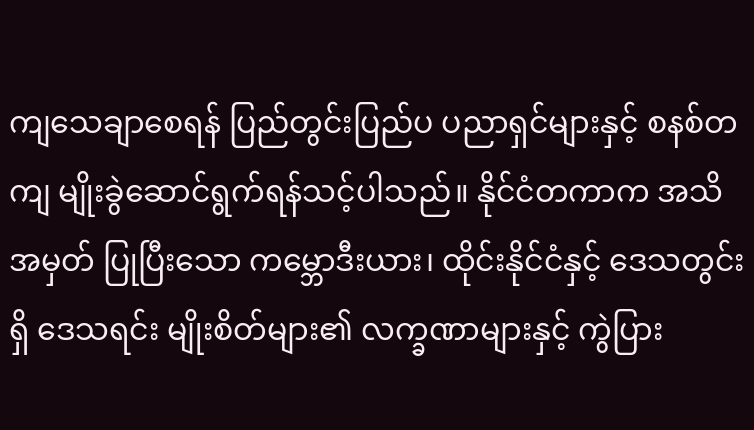ကျသေချာစေရန် ပြည်တွင်းပြည်ပ ပညာရှင်များနှင့် စနစ်တကျ မျိုးခွဲဆောင်ရွက်ရန်သင့်ပါသည်။ နိုင်ငံတကာက အသိအမှတ် ပြုပြီးသော ကမ္ဘောဒီးယား၊ ထိုင်းနိုင်ငံနှင့် ဒေသတွင်းရှိ ဒေသရင်း မျိုးစိတ်များ၏ လက္ခဏာများနှင့် ကွဲပြား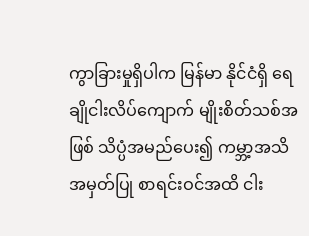ကွာခြားမှုရှိပါက မြန်မာ နိုင်ငံရှိ ရေချိုငါးလိပ်ကျောက် မျိုးစိတ်သစ်အဖြစ် သိပ္ပံအမည်ပေး၍ ကမ္ဘာ့အသိအမှတ်ပြု စာရင်းဝင်အထိ ငါး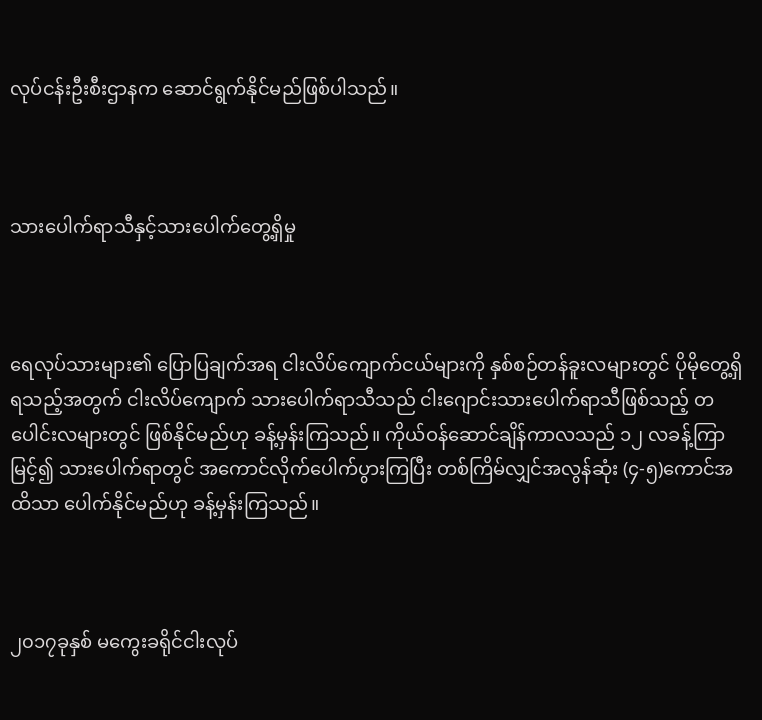လုပ်ငန်းဦးစီးဌာနက ဆောင်ရွက်နိုင်မည်ဖြစ်ပါသည်။



သားပေါက်ရာသီနှင့်သားပေါက်တွေ့ရှိမှု



ရေလုပ်သားများ၏ ပြောပြချက်အရ ငါးလိပ်ကျောက်ငယ်များကို နှစ်စဉ်တန်ခူးလများတွင် ပိုမိုတွေ့ရှိရသည့်အတွက် ငါးလိပ်ကျောက် သားပေါက်ရာသီသည် ငါးဂျောင်းသားပေါက်ရာသီဖြစ်သည့် တပေါင်းလများတွင် ဖြစ်နိုင်မည်ဟု ခန့်မှန်းကြသည်။ ကိုယ်ဝန်ဆောင်ချိန်ကာလသည် ၁၂ လခန့်ကြာမြင့်၍ သားပေါက်ရာတွင် အကောင်လိုက်ပေါက်ပွားကြပြီး တစ်ကြိမ်လျှင်အလွန်ဆုံး (၄-၅)ကောင်အထိသာ ပေါက်နိုင်မည်ဟု ခန့်မှန်းကြသည်။



၂၀၁၇ခုနှစ် မကွေးခရိုင်ငါးလုပ်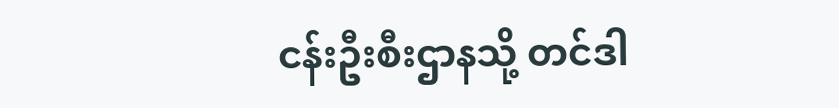ငန်းဦးစီးဌာနသို့ တင်ဒါ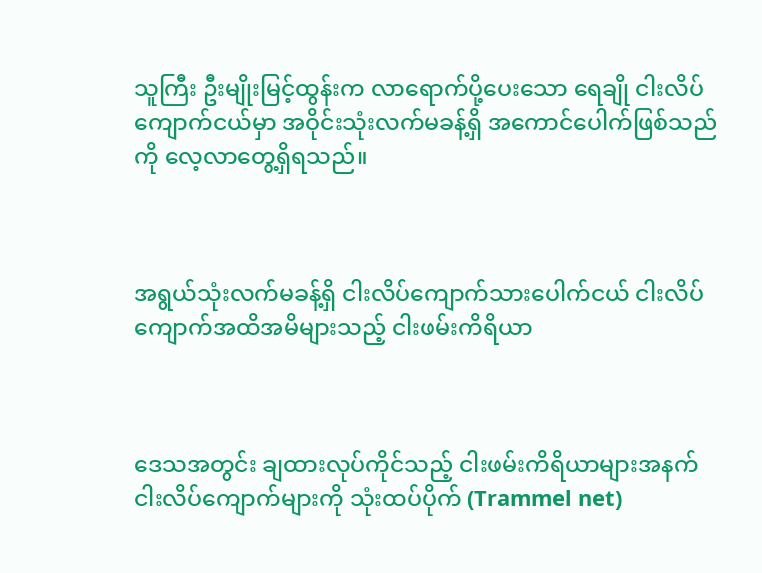သူကြီး ဦးမျိုးမြင့်ထွန်းက လာရောက်ပို့ပေးသော ရေချို ငါးလိပ်ကျောက်ငယ်မှာ အဝိုင်းသုံးလက်မခန့်ရှိ အကောင်ပေါက်ဖြစ်သည်ကို လေ့လာတွေ့ရှိရသည်။



အရွယ်သုံးလက်မခန့်ရှိ ငါးလိပ်ကျောက်သားပေါက်ငယ် ငါးလိပ်ကျောက်အထိအမိများသည့် ငါးဖမ်းကိရိယာ



ဒေသအတွင်း ချထားလုပ်ကိုင်သည့် ငါးဖမ်းကိရိယာများအနက် ငါးလိပ်ကျောက်များကို သုံးထပ်ပိုက် (Trammel net)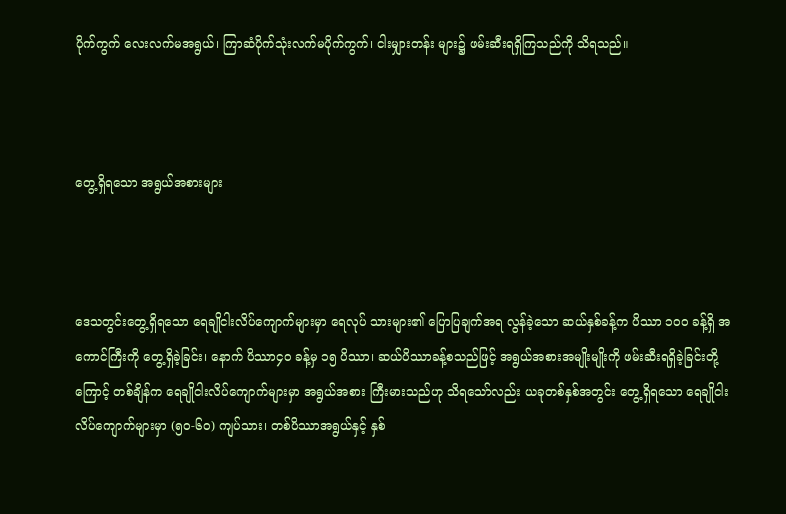ပိုက်ကွက် လေးလက်မအရွယ်၊ ကြာဆံပိုက်သုံးလက်မပိုက်ကွက်၊ ငါးမျှားတန်း များ၌ ဖမ်းဆီးရရှိကြသည်ကို သိရသည်။



တွေ့ရှိရသော အရွယ်အစားများ



ဒေသတွင်းတွေ့ရှိရသော ရေချိုငါးလိပ်ကျောက်များမှာ ရေလုပ် သားများ၏ ပြောပြချက်အရ လွန်ခဲ့သော ဆယ်နှစ်ခန့်က ပိဿာ ၁၀၀ ခန့်ရှိ အကောင်ကြီးကို တွေ့ရှိခဲ့ခြင်း၊ နောက် ပိဿာ၄၀ ခန့်မှ ၁၅ ပိဿာ၊ ဆယ်ပိဿာခန့်စသည်ဖြင့် အရွယ်အစားအမျိုးမျိုးကို ဖမ်းဆီးရရှိခဲ့ခြင်းတို့ကြောင့် တစ်ချိန်က ရေချိုငါးလိပ်ကျောက်များမှာ အရွယ်အစား ကြီးမားသည်ဟု သိရသော်လည်း ယခုတစ်နှစ်အတွင်း တွေ့ရှိရသော ရေချိုငါးလိပ်ကျောက်များမှာ (၅၀-၆၀) ကျပ်သား၊ တစ်ပိဿာအရွယ်နှင့် နှစ်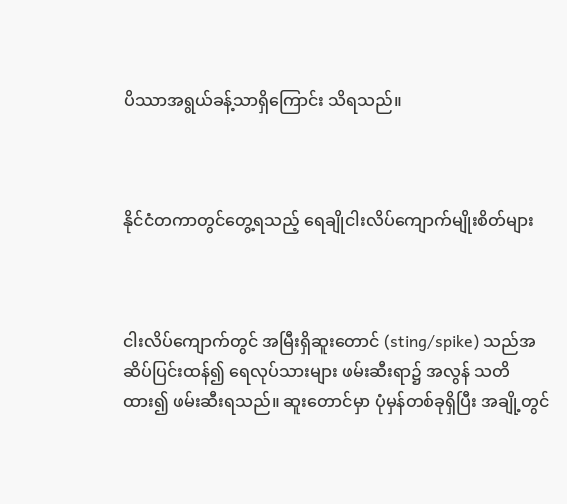ပိဿာအရွယ်ခန့်သာရှိကြောင်း သိရသည်။



နိုင်ငံတကာတွင်တွေ့ရသည့် ရေချိုငါးလိပ်ကျောက်မျိုးစိတ်များ



ငါးလိပ်ကျောက်တွင် အမြီးရှိဆူးတောင် (sting/spike) သည်အဆိပ်ပြင်းထန်၍ ရေလုပ်သားများ ဖမ်းဆီးရာ၌ အလွန် သတိထား၍ ဖမ်းဆီးရသည်။ ဆူးတောင်မှာ ပုံမှန်တစ်ခုရှိပြီး အချို့တွင်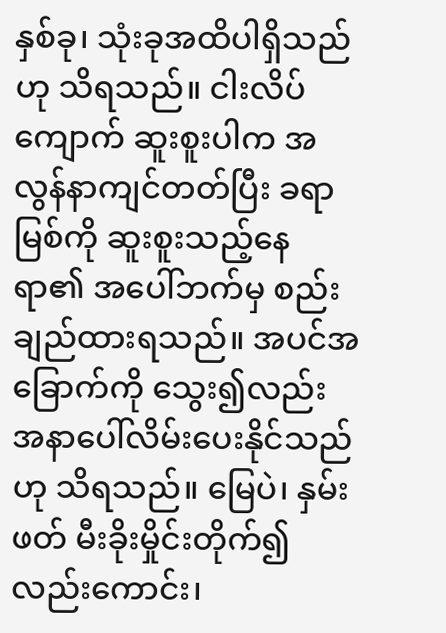နှစ်ခု၊ သုံးခုအထိပါရှိသည်ဟု သိရသည်။ ငါးလိပ်ကျောက် ဆူးစူးပါက အလွန်နာကျင်တတ်ပြီး ခရာမြစ်ကို ဆူးစူးသည့်နေရာ၏ အပေါ်ဘက်မှ စည်းချည်ထားရသည်။ အပင်အခြောက်ကို သွေး၍လည်း အနာပေါ်လိမ်းပေးနိုင်သည်ဟု သိရသည်။ မြေပဲ၊ နှမ်းဖတ် မီးခိုးမှိုင်းတိုက်၍ လည်းကောင်း၊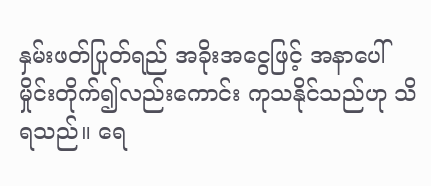နှမ်းဖတ်ပြုတ်ရည် အခိုးအငွေဖြင့် အနာပေါ်မှိုင်းတိုက်၍လည်းကောင်း ကုသနိုင်သည်ဟု သိရသည်။ ရေ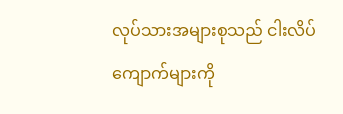လုပ်သားအများစုသည် ငါးလိပ်ကျောက်များကို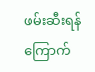ဖမ်းဆီးရန် ကြောက်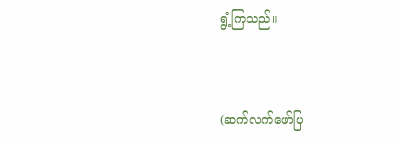ရွံ့ကြသည်။



(ဆက်လက်ဖော်ပြ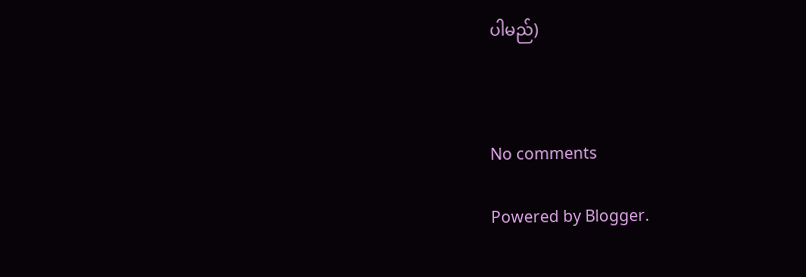ပါမည်)



No comments

Powered by Blogger.